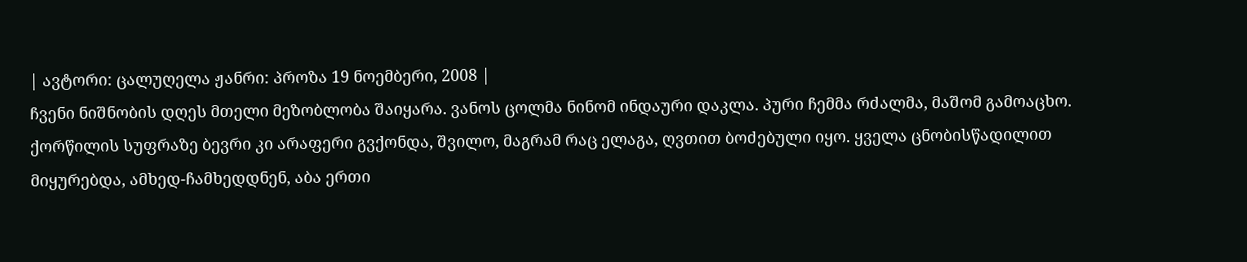| ავტორი: ცალუღელა ჟანრი: პროზა 19 ნოემბერი, 2008 |
ჩვენი ნიშნობის დღეს მთელი მეზობლობა შაიყარა. ვანოს ცოლმა ნინომ ინდაური დაკლა. პური ჩემმა რძალმა, მაშომ გამოაცხო. ქორწილის სუფრაზე ბევრი კი არაფერი გვქონდა, შვილო, მაგრამ რაც ელაგა, ღვთით ბოძებული იყო. ყველა ცნობისწადილით მიყურებდა, ამხედ-ჩამხედდნენ, აბა ერთი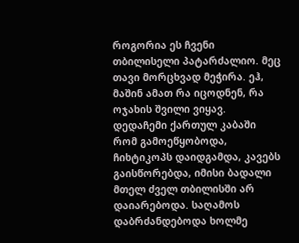როგორია ეს ჩვენი თბილისელი პატარძალიო. მეც თავი მორცხვად მეჭირა. ეჰ, მაშინ ამათ რა იცოდნენ, რა ოჯახის შვილი ვიყავ. დედაჩემი ქართულ კაბაში რომ გამოეწყობოდა, ჩიხტიკოპს დაიდგამდა, კავებს გაისწორებდა, იმისი ბადალი მთელ ძველ თბილისში არ დაიარებოდა. საღამოს დაბრძანდებოდა ხოლმე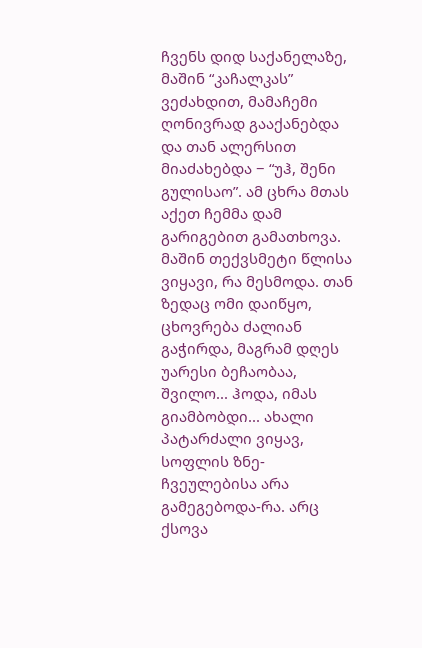ჩვენს დიდ საქანელაზე, მაშინ “კაჩალკას” ვეძახდით, მამაჩემი ღონივრად გააქანებდა და თან ალერსით მიაძახებდა − “უჰ, შენი გულისაო”. ამ ცხრა მთას აქეთ ჩემმა დამ გარიგებით გამათხოვა. მაშინ თექვსმეტი წლისა ვიყავი, რა მესმოდა. თან ზედაც ომი დაიწყო, ცხოვრება ძალიან გაჭირდა, მაგრამ დღეს უარესი ბეჩაობაა, შვილო... ჰოდა, იმას გიამბობდი... ახალი პატარძალი ვიყავ, სოფლის ზნე-ჩვეულებისა არა გამეგებოდა-რა. არც ქსოვა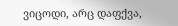ვიცოდი, არც დაფქვა,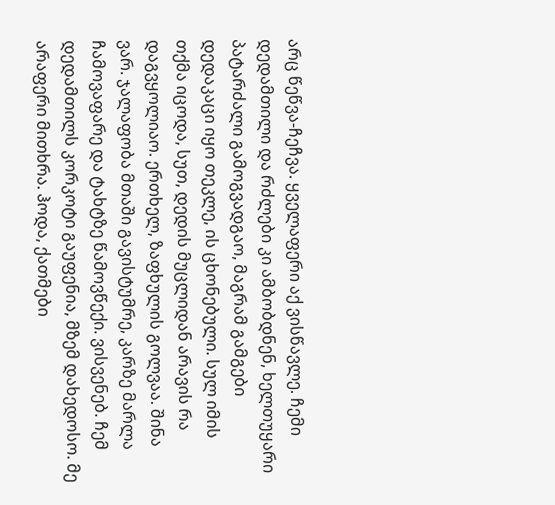არც წეწვა-ჩეჩვა. ყველაფერი აქ ვისწავლე. ჩემი დედამთილი და რძლები კი ამბობდნენ, ხელთუყარი პატარძალი გამოგვადგაო, მაგრამ გამგები დედაკაცი იყო თეკლე, ის ცხონებული. სულ იმის თქმა იცოდა, სუთ, დედის მუცლიდან არავის რა დაგვყოლიაო. ერთხელ, ზაფხულის გოლვაა. შინა ვარ. ჯალაფობა მთაში გავისტუმრე, კარზე მარლა ჩამოვაფარე და ტახტზე წამოვწექი. ვისვენებ. ჩემ დედამთილს კორკოტი გაუფენია, მზემ დახედოსო. მე არაფერი მითხრა. ჰოდა, ქათმები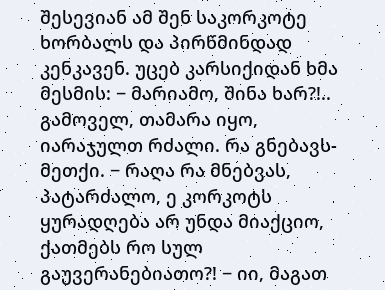შესევიან ამ შენ საკორკოტე ხორბალს და პირწმინდად კენკავენ. უცებ კარსიქიდან ხმა მესმის: − მარიამო, შინა ხარ?!.. გამოველ, თამარა იყო, იარაჯულთ რძალი. რა გნებავს-მეთქი. − რაღა რა მნებვას, პატარძალო, ე კორკოტს ყურადღება არ უნდა მიაქციო, ქათმებს რო სულ გაუვერანებიათო?! − იი, მაგათ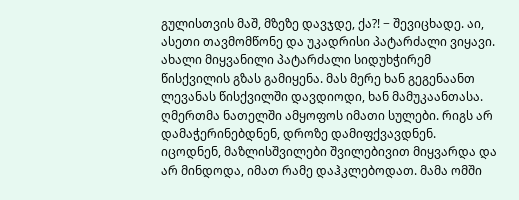გულისთვის მაშ, მზეზე დავჯდე, ქა?! − შევიცხადე. აი, ასეთი თავმომწონე და უკადრისი პატარძალი ვიყავი. ახალი მიყვანილი პატარძალი სიდუხჭირემ წისქვილის გზას გამიყენა. მას მერე ხან გეგენაანთ ლევანას წისქვილში დავდიოდი, ხან მამუკაანთასა. ღმერთმა ნათელში ამყოფოს იმათი სულები. რიგს არ დამაჭერინებდნენ, დროზე დამიფქვავდნენ. იცოდნენ, მაზლისშვილები შვილებივით მიყვარდა და არ მინდოდა, იმათ რამე დაჰკლებოდათ. მამა ომში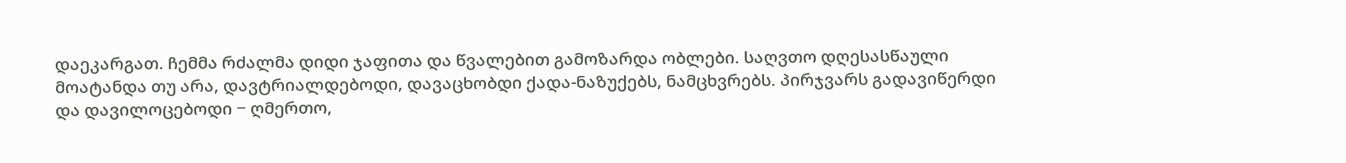დაეკარგათ. ჩემმა რძალმა დიდი ჯაფითა და წვალებით გამოზარდა ობლები. საღვთო დღესასწაული მოატანდა თუ არა, დავტრიალდებოდი, დავაცხობდი ქადა-ნაზუქებს, ნამცხვრებს. პირჯვარს გადავიწერდი და დავილოცებოდი − ღმერთო,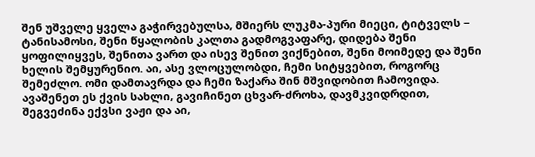შენ უშველე ყველა გაჭირვებულსა, მშიერს ლუკმა-პური მიეცი, ტიტველს − ტანისამოსი, შენი წყალობის კალთა გადმოგვაფარე, დიდება შენი ყოფილიყვეს, შენითა ვართ და ისევ შენით ვიქნებით, შენი მოიმედე და შენი ხელის შემყურენიო. აი, ასე ვლოცულობდი, ჩემი სიტყვებით, როგორც შემეძლო. ომი დამთავრდა და ჩემი ზაქარა შინ მშვიდობით ჩამოვიდა. ავაშენეთ ეს ქვის სახლი, გავიჩინეთ ცხვარ-ძროხა, დავმკვიდრდით, შეგვეძინა ექვსი ვაჟი და აი,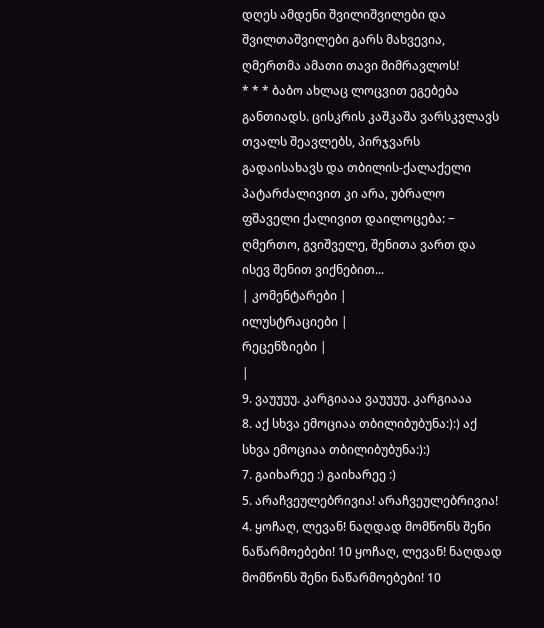დღეს ამდენი შვილიშვილები და შვილთაშვილები გარს მახვევია, ღმერთმა ამათი თავი მიმრავლოს!
* * * ბაბო ახლაც ლოცვით ეგებება განთიადს. ცისკრის კაშკაშა ვარსკვლავს თვალს შეავლებს, პირჯვარს გადაისახავს და თბილის-ქალაქელი პატარძალივით კი არა, უბრალო ფშაველი ქალივით დაილოცება: − ღმერთო, გვიშველე, შენითა ვართ და ისევ შენით ვიქნებით...
| კომენტარები |
ილუსტრაციები |
რეცენზიები |
|
9. ვაუუუუ. კარგიააა ვაუუუუ. კარგიააა
8. აქ სხვა ემოციაა თბილიბუბუნა:):) აქ სხვა ემოციაა თბილიბუბუნა:):)
7. გაიხარეე :) გაიხარეე :)
5. არაჩვეულებრივია! არაჩვეულებრივია!
4. ყოჩაღ, ლევან! ნაღდად მომწონს შენი ნაწარმოებები! 10 ყოჩაღ, ლევან! ნაღდად მომწონს შენი ნაწარმოებები! 10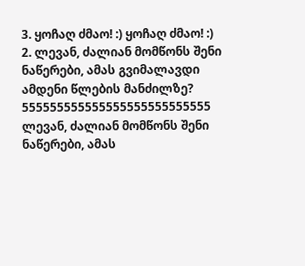3. ყოჩაღ ძმაო! :) ყოჩაღ ძმაო! :)
2. ლევან, ძალიან მომწონს შენი ნაწერები, ამას გვიმალავდი ამდენი წლების მანძილზე? 555555555555555555555555555 ლევან, ძალიან მომწონს შენი ნაწერები, ამას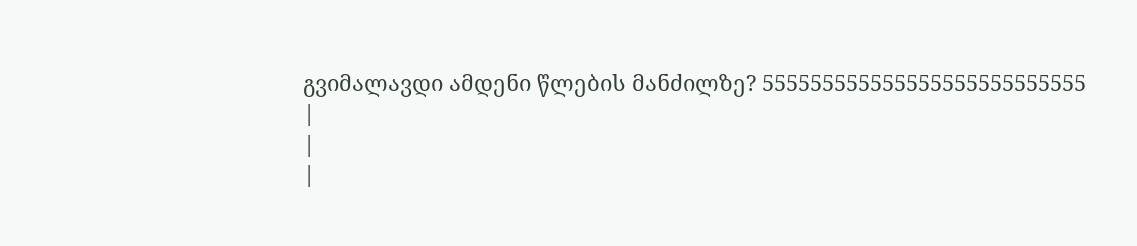გვიმალავდი ამდენი წლების მანძილზე? 555555555555555555555555555
|
|
|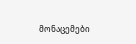მონაცემები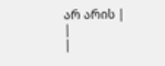არ არის |
|
|